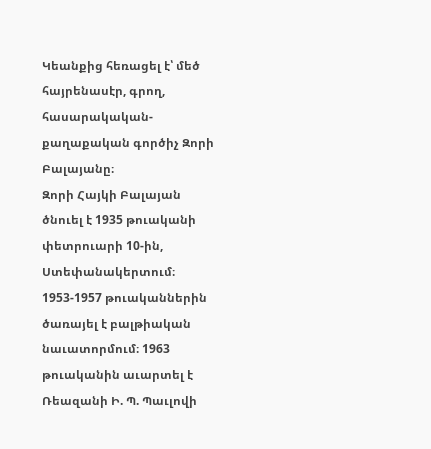Կեանքից հեռացել է՝ մեծ հայրենասէր, գրող, հասարակական-քաղաքական գործիչ Զորի Բալայանը։
Զորի Հայկի Բալայան ծնուել է 1935 թուականի փետրուարի 10-ին, Ստեփանակերտում։ 1953-1957 թուականներին ծառայել է բալթիական նաւատորմում։ 1963 թուականին աւարտել է Ռեազանի Ի. Պ. Պաւլովի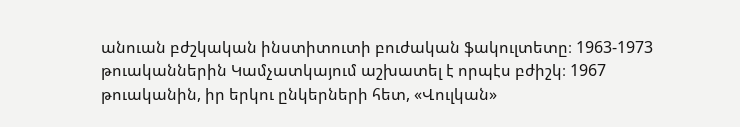անուան բժշկական ինստիտուտի բուժական ֆակուլտետը։ 1963-1973 թուականներին Կամչատկայում աշխատել է որպէս բժիշկ։ 1967 թուականին, իր երկու ընկերների հետ, «Վուլկան»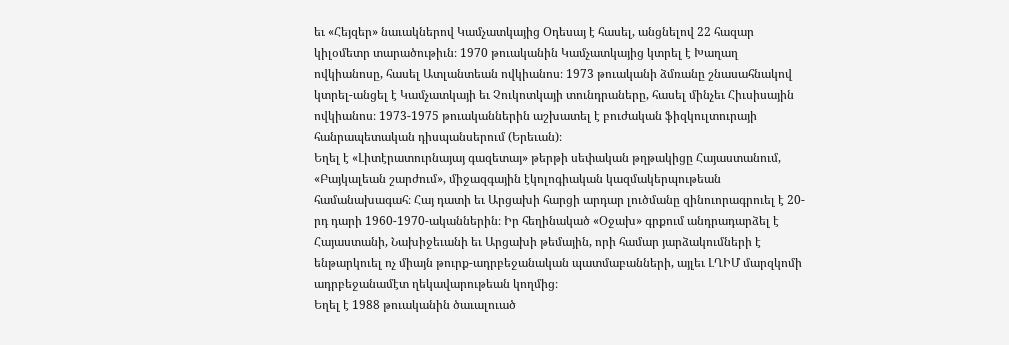եւ «Հեյզեր» նաւակներով Կամչատկայից Օդեսայ է հասել, անցնելով 22 հազար կիլօմետր տարածութիւն։ 1970 թուականին Կամչատկայից կտրել է Խաղաղ ովկիանոսը, հասել Ատլանտեան ովկիանոս։ 1973 թուականի ձմռանը շնասահնակով կտրել-անցել է Կամչատկայի եւ Չուկոտկայի տունդրաները, հասել մինչեւ Հիւսիսային ովկիանոս։ 1973-1975 թուականներին աշխատել է բուժական ֆիզկուլտուրայի հանրապետական դիսպանսերում (Երեւան)։
Եղել է «Լիտէրատուրնայայ գազետայ» թերթի սեփական թղթակիցը Հայաստանում, «Բայկալեան շարժում», միջազգային էկոլոգիական կազմակերպութեան համանախագահ։ Հայ դատի եւ Արցախի հարցի արդար լուծմանը զինուորագրուել է 20-րդ դարի 1960-1970-ականներին։ Իր հեղինակած «Օջախ» գրքում անդրադարձել է Հայաստանի, Նախիջեւանի եւ Արցախի թեմային, որի համար յարձակումների է ենթարկուել ոչ միայն թուրք-ադրբեջանական պատմաբանների, այլեւ ԼՂԻՄ մարզկոմի ադրբեջանամէտ ղեկավարութեան կողմից։
Եղել է 1988 թուականին ծաւալուած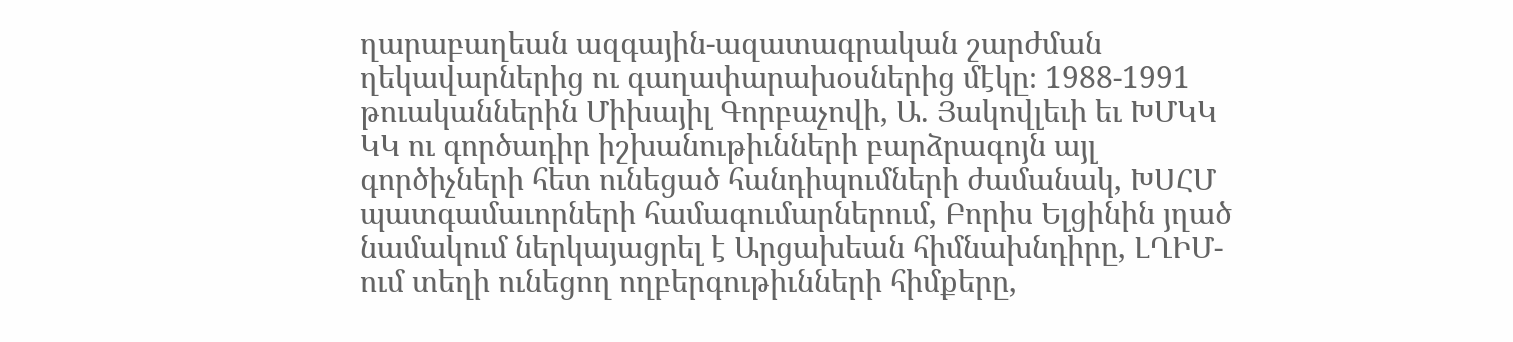ղարաբաղեան ազգային-ազատագրական շարժման ղեկավարներից ու գաղափարախօսներից մէկը։ 1988-1991 թուականներին Միխայիլ Գորբաչովի, Ա. Յակովլեւի եւ ԽՄԿԿ ԿԿ ու գործադիր իշխանութիւնների բարձրագոյն այլ գործիչների հետ ունեցած հանդիպումների ժամանակ, ԽՍՀՄ պատգամաւորների համագումարներում, Բորիս Ելցինին յղած նամակում ներկայացրել է Արցախեան հիմնախնդիրը, ԼՂԻՄ-ում տեղի ունեցող ողբերգութիւնների հիմքերը,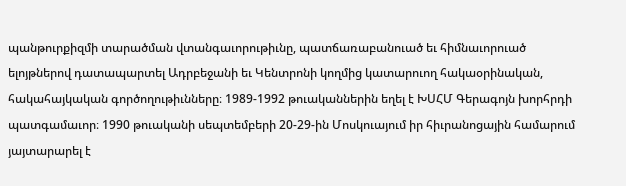պանթուրքիզմի տարածման վտանգաւորութիւնը, պատճառաբանուած եւ հիմնաւորուած ելոյթներով դատապարտել Ադրբեջանի եւ Կենտրոնի կողմից կատարուող հակաօրինական, հակահայկական գործողութիւնները։ 1989-1992 թուականներին եղել է ԽՍՀՄ Գերագոյն խորհրդի պատգամաւոր։ 1990 թուականի սեպտեմբերի 20-29-ին Մոսկուայում իր հիւրանոցային համարում յայտարարել է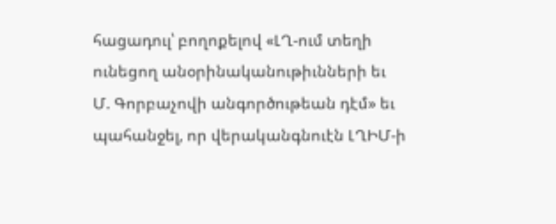հացադուլ՝ բողոքելով «ԼՂ-ում տեղի ունեցող անօրինականութիւնների եւ Մ. Գորբաչովի անգործութեան դէմ» եւ պահանջել, որ վերականգնուէն ԼՂԻՄ-ի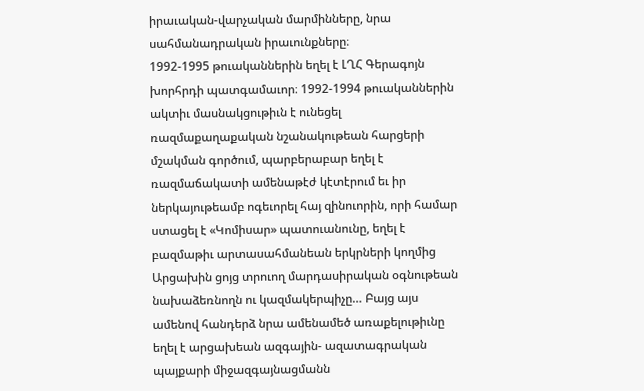իրաւական-վարչական մարմինները, նրա սահմանադրական իրաւունքները։
1992-1995 թուականներին եղել է ԼՂՀ Գերագոյն խորհրդի պատգամաւոր։ 1992-1994 թուականներին ակտիւ մասնակցութիւն է ունեցել ռազմաքաղաքական նշանակութեան հարցերի մշակման գործում, պարբերաբար եղել է ռազմաճակատի ամենաթէժ կէտէրում եւ իր ներկայութեամբ ոգեւորել հայ զինուորին, որի համար ստացել է «Կոմիսար» պատուանունը, եղել է բազմաթիւ արտասահմանեան երկրների կողմից Արցախին ցոյց տրուող մարդասիրական օգնութեան նախաձեռնողն ու կազմակերպիչը… Բայց այս ամենով հանդերձ նրա ամենամեծ առաքելութիւնը եղել է արցախեան ազգային- ազատագրական պայքարի միջազգայնացմանն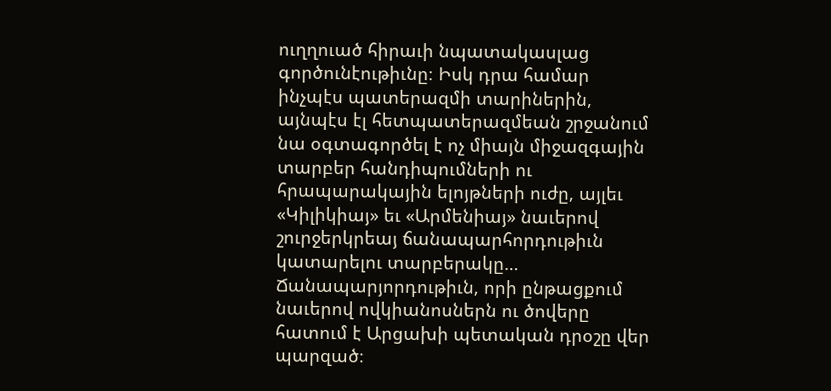ուղղուած հիրաւի նպատակասլաց գործունէութիւնը։ Իսկ դրա համար ինչպէս պատերազմի տարիներին, այնպէս էլ հետպատերազմեան շրջանում նա օգտագործել է ոչ միայն միջազգային տարբեր հանդիպումների ու հրապարակային ելոյթների ուժը, այլեւ «Կիլիկիայ» եւ «Արմենիայ» նաւերով շուրջերկրեայ ճանապարհորդութիւն կատարելու տարբերակը… Ճանապարյորդութիւն, որի ընթացքում նաւերով ովկիանոսներն ու ծովերը հատում է Արցախի պետական դրօշը վեր պարզած։